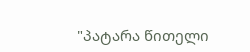"პატარა წითელი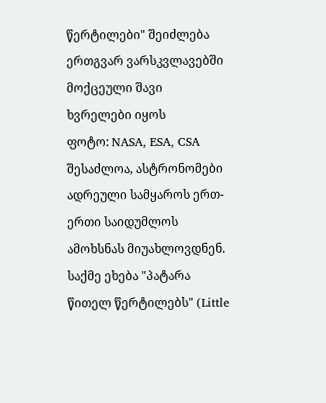წერტილები" შეიძლება ერთგვარ ვარსკვლავებში მოქცეული შავი ხვრელები იყოს
ფოტო: NASA, ESA, CSA
შესაძლოა, ასტრონომები ადრეული სამყაროს ერთ-ერთი საიდუმლოს ამოხსნას მიუახლოვდნენ. საქმე ეხება "პატარა წითელ წერტილებს" (Little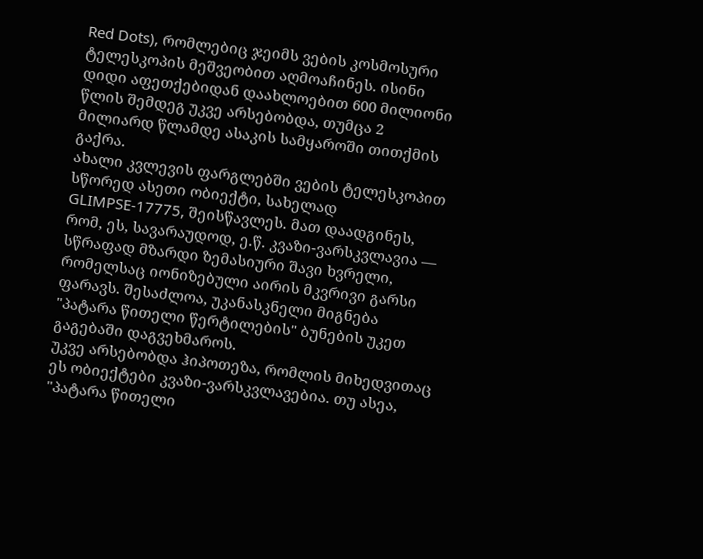Red Dots), რომლებიც ჯეიმს ვების კოსმოსური ტელესკოპის მეშვეობით აღმოაჩინეს. ისინი დიდი აფეთქებიდან დაახლოებით 600 მილიონი წლის შემდეგ უკვე არსებობდა, თუმცა 2 მილიარდ წლამდე ასაკის სამყაროში თითქმის გაქრა.
ახალი კვლევის ფარგლებში ვების ტელესკოპით სწორედ ასეთი ობიექტი, სახელად GLIMPSE-17775, შეისწავლეს. მათ დაადგინეს, რომ, ეს, სავარაუდოდ, ე.წ. კვაზი-ვარსკვლავია — სწრაფად მზარდი ზემასიური შავი ხვრელი, რომელსაც იონიზებული აირის მკვრივი გარსი ფარავს. შესაძლოა, უკანასკნელი მიგნება "პატარა წითელი წერტილების" ბუნების უკეთ გაგებაში დაგვეხმაროს.
უკვე არსებობდა ჰიპოთეზა, რომლის მიხედვითაც ეს ობიექტები კვაზი-ვარსკვლავებია. თუ ასეა, "პატარა წითელი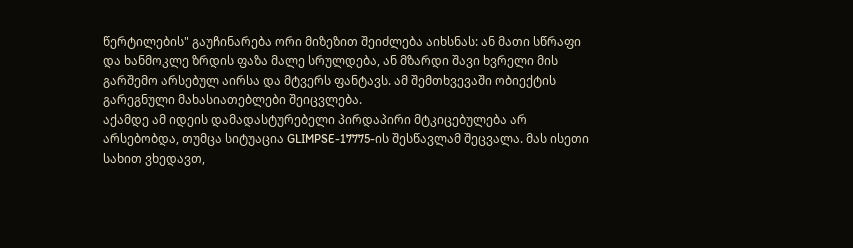წერტილების" გაუჩინარება ორი მიზეზით შეიძლება აიხსნას: ან მათი სწრაფი და ხანმოკლე ზრდის ფაზა მალე სრულდება, ან მზარდი შავი ხვრელი მის გარშემო არსებულ აირსა და მტვერს ფანტავს. ამ შემთხვევაში ობიექტის გარეგნული მახასიათებლები შეიცვლება.
აქამდე ამ იდეის დამადასტურებელი პირდაპირი მტკიცებულება არ არსებობდა, თუმცა სიტუაცია GLIMPSE-17775-ის შესწავლამ შეცვალა. მას ისეთი სახით ვხედავთ,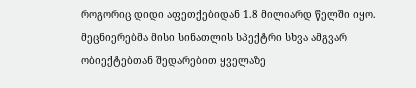როგორიც დიდი აფეთქებიდან 1.8 მილიარდ წელში იყო. მეცნიერებმა მისი სინათლის სპექტრი სხვა ამგვარ ობიექტებთან შედარებით ყველაზე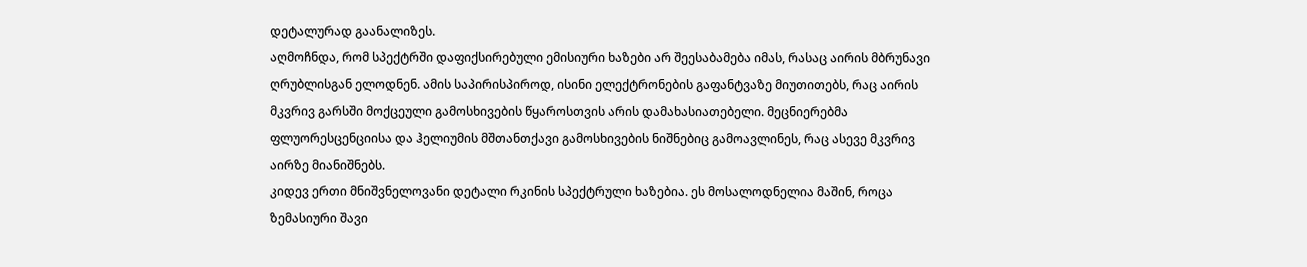დეტალურად გაანალიზეს.
აღმოჩნდა, რომ სპექტრში დაფიქსირებული ემისიური ხაზები არ შეესაბამება იმას, რასაც აირის მბრუნავი ღრუბლისგან ელოდნენ. ამის საპირისპიროდ, ისინი ელექტრონების გაფანტვაზე მიუთითებს, რაც აირის მკვრივ გარსში მოქცეული გამოსხივების წყაროსთვის არის დამახასიათებელი. მეცნიერებმა ფლუორესცენციისა და ჰელიუმის მშთანთქავი გამოსხივების ნიშნებიც გამოავლინეს, რაც ასევე მკვრივ აირზე მიანიშნებს.
კიდევ ერთი მნიშვნელოვანი დეტალი რკინის სპექტრული ხაზებია. ეს მოსალოდნელია მაშინ, როცა ზემასიური შავი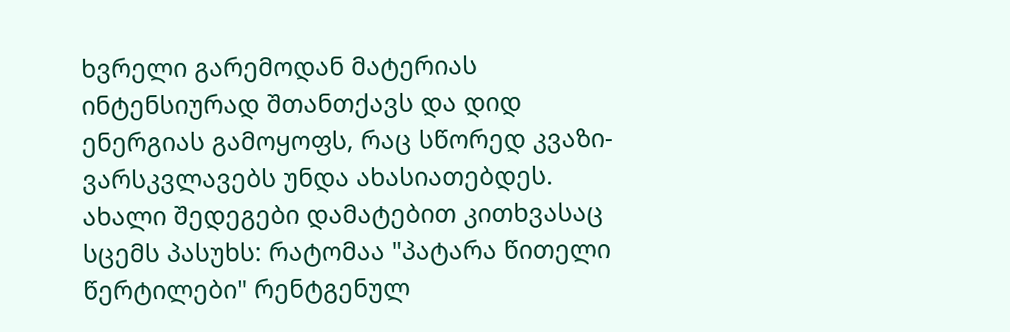ხვრელი გარემოდან მატერიას ინტენსიურად შთანთქავს და დიდ ენერგიას გამოყოფს, რაც სწორედ კვაზი-ვარსკვლავებს უნდა ახასიათებდეს.
ახალი შედეგები დამატებით კითხვასაც სცემს პასუხს: რატომაა "პატარა წითელი წერტილები" რენტგენულ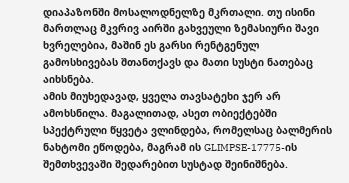დიაპაზონში მოსალოდნელზე მკრთალი. თუ ისინი მართლაც მკვრივ აირში გახვეული ზემასიური შავი ხვრელებია, მაშინ ეს გარსი რენტგენულ გამოსხივებას შთანთქავს და მათი სუსტი ნათებაც აიხსნება.
ამის მიუხედავად, ყველა თავსატეხი ჯერ არ ამოხსნილა. მაგალითად, ასეთ ობიექტებში სპექტრული წყვეტა ვლინდება, რომელსაც ბალმერის ნახტომი ეწოდება, მაგრამ ის GLIMPSE-17775-ის შემთხვევაში შედარებით სუსტად შეინიშნება.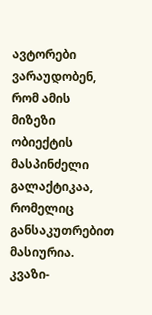ავტორები ვარაუდობენ, რომ ამის მიზეზი ობიექტის მასპინძელი გალაქტიკაა, რომელიც განსაკუთრებით მასიურია.
კვაზი-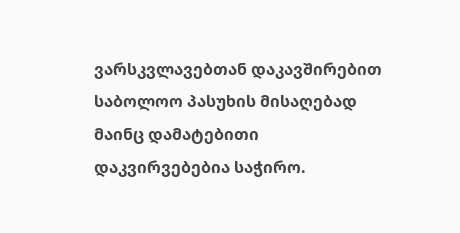ვარსკვლავებთან დაკავშირებით საბოლოო პასუხის მისაღებად მაინც დამატებითი დაკვირვებებია საჭირო.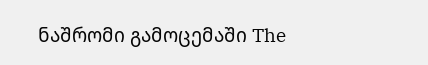ნაშრომი გამოცემაში The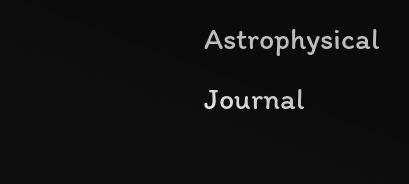Astrophysical Journal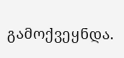გამოქვეყნდა.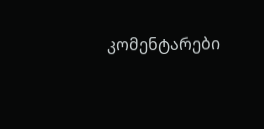კომენტარები